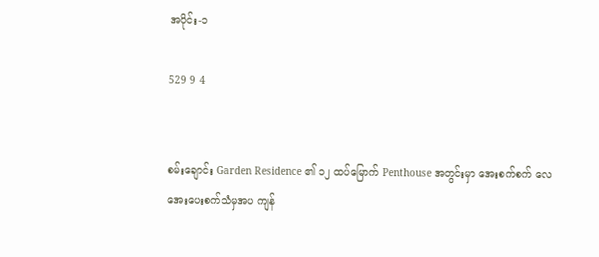အပိုင်း-၁

529 9 4


စမ်းချောင်း Garden Residence ၏ ၁၂ ထပ်မြောက် Penthouse အတွင်းမှာ အေးစက်စက် လေအေးပေးစက်သံမှအပ ကျန်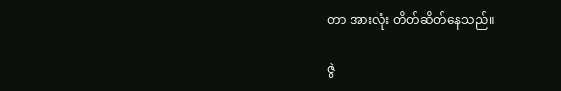တာ အားလုံး တိတ်ဆိတ်နေသည်။

ဇွဲ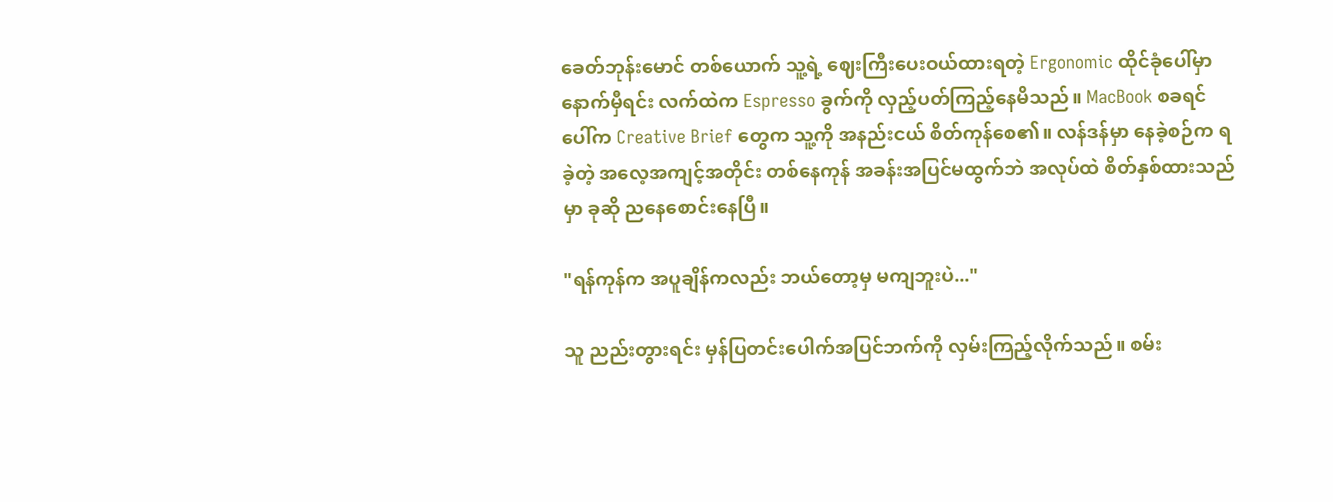ခေတ်ဘုန်းမောင် တစ်ယောက် သူ့ရဲ့ ဈေးကြီးပေးဝယ်ထားရတဲ့ Ergonomic ထိုင်ခုံပေါ်မှာ နောက်မှီရင်း လက်ထဲက Espresso ခွက်ကို လှည့်ပတ်ကြည့်နေမိသည်။ MacBook စခရင်ပေါ်က Creative Brief တွေက သူ့ကို အနည်းငယ် စိတ်ကုန်စေ၏။ လန်ဒန်မှာ နေခဲ့စဉ်က ရခဲ့တဲ့ အလေ့အကျင့်အတိုင်း တစ်နေကုန် အခန်းအပြင်မထွက်ဘဲ အလုပ်ထဲ စိတ်နှစ်ထားသည်မှာ ခုဆို ညနေစောင်းနေပြီ။

"ရန်ကုန်က အပူချိန်ကလည်း ဘယ်တော့မှ မကျဘူးပဲ..."

သူ ညည်းတွားရင်း မှန်ပြတင်းပေါက်အပြင်ဘက်ကို လှမ်းကြည့်လိုက်သည်။ စမ်း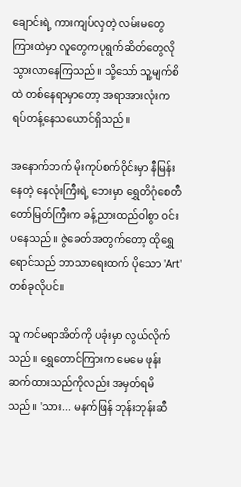ချောင်းရဲ့ ကားကျပ်လှတဲ့ လမ်းမတွေကြားထဲမှာ လူတွေကပုရွက်ဆိတ်တွေလို သွားလာနေကြသည်။ သို့သော် သူ့မျက်စိထဲ တစ်နေရာမှာတော့ အရာအားလုံးက ရပ်တန့်နေသယောင်ရှိသည်။

အနောက်ဘက် မိုးကုပ်စက်ဝိုင်းမှာ နီမြန်းနေတဲ့ နေလုံးကြီးရဲ့ ဘေးမှာ ရွှေတိဂုံစေတီတော်မြတ်ကြီးက ခန့်ညားထည်ဝါစွာ ဝင်းပနေသည်။ ဇွဲခေတ်အတွက်တော့ ထိုရွှေရောင်သည် ဘာသာရေးထက် ပိုသော 'Art' တစ်ခုလိုပင်။

သူ ကင်မရာအိတ်ကို ပခုံးမှာ လွယ်လိုက်သည်။ ရွှေတောင်ကြားက မေမေ ဖုန်းဆက်ထားသည်ကိုလည်း အမှတ်ရမိသည်။ 'သား... မနက်ဖြန် ဘုန်းဘုန်းဆီ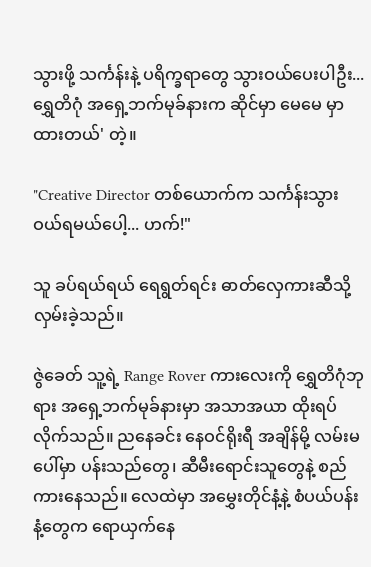သွားဖို့ သင်္ကန်းနဲ့ ပရိက္ခရာတွေ သွားဝယ်ပေးပါဦး... ရွှေတိဂုံ အရှေ့ဘက်မုခ်နားက ဆိုင်မှာ မေမေ မှာထားတယ်' တဲ့။

"Creative Director တစ်ယောက်က သင်္ကန်းသွားဝယ်ရမယ်ပေါ့... ဟက်!"

သူ ခပ်ရယ်ရယ် ရေရွတ်ရင်း ဓာတ်လှေကားဆီသို့ လှမ်းခဲ့သည်။

ဇွဲခေတ် သူ့ရဲ့ Range Rover ကားလေးကို ရွှေတိဂုံဘုရား အရှေ့ဘက်မုခ်နားမှာ အသာအယာ ထိုးရပ်လိုက်သည်။ ညနေခင်း နေဝင်ရိုးရီ အချိန်မို့ လမ်းမပေါ်မှာ ပန်းသည်တွေ၊ ဆီမီးရောင်းသူတွေနဲ့ စည်ကားနေသည်။ လေထဲမှာ အမွှေးတိုင်နံ့နဲ့ စံပယ်ပန်းနံ့တွေက ရောယှက်နေ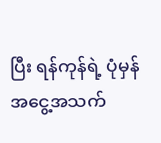ပြီး ရန်ကုန်ရဲ့ ပုံမှန်အငွေ့အသက်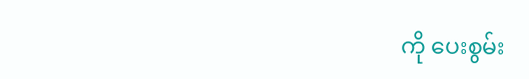ကို ပေးစွမ်း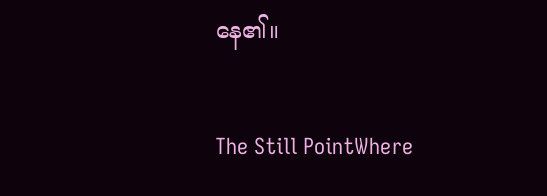နေ၏။

The Still PointWhere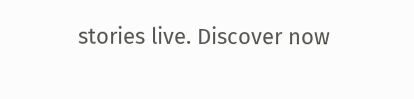stories live. Discover now